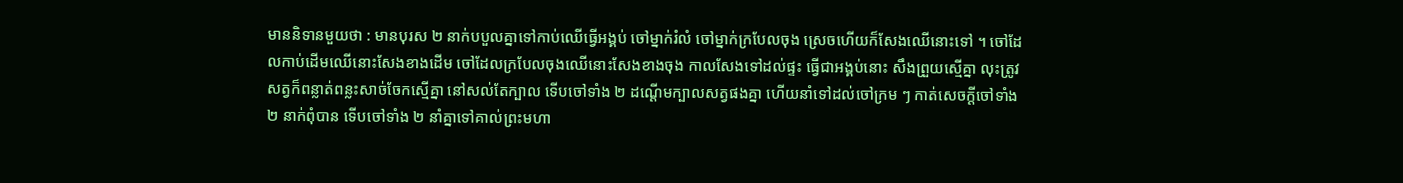មាននិទានមួយថា : មានបុរស ២ នាក់បបួលគ្នាទៅកាប់ឈើធ្វើអង្គប់ ចៅម្នាក់រំលំ ចៅម្នាក់ក្របែលចុង ស្រេចហើយក៏សែងឈើនោះទៅ ។ ចៅដែលកាប់ដើមឈើនោះសែងខាងដើម ចៅដែលក្របែលចុងឈើនោះសែងខាងចុង កាលសែងទៅដល់ផ្ទះ ធ្វើជាអង្គប់នោះ សឹងព្រួយស្មើគ្នា លុះត្រូវសត្វក៏ពន្លាត់ពន្លះសាច់ចែកស្មើគ្នា នៅសល់តែក្បាល ទើបចៅទាំង ២ ដណ្ដើមក្បាលសត្វផងគ្នា ហើយនាំទៅដល់ចៅក្រម ៗ កាត់សេចក្ដីចៅទាំង ២ នាក់ពុំបាន ទើបចៅទាំង ២ នាំគ្នាទៅគាល់ព្រះមហា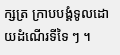ក្សត្រ ក្រាបបង្គំទូលដោយដំណើរទីទៃ ៗ ។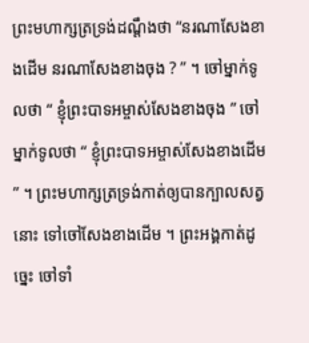ព្រះមហាក្សត្រទ្រង់ដណ្ដឹងថា “នរណាសែងខាងដើម នរណាសែងខាងចុង ? ” ។ ចៅម្នាក់ទូលថា “ ខ្ញុំព្រះបាទអម្ចាស់សែងខាងចុង ” ចៅម្នាក់ទូលថា “ ខ្ញុំព្រះបាទអម្ចាស់សែងខាងដើម ” ។ ព្រះមហាក្សត្រទ្រង់កាត់ឲ្យបានក្បាលសត្វនោះ ទៅចៅសែងខាងដើម ។ ព្រះអង្គកាត់ដូច្នេះ ចៅទាំ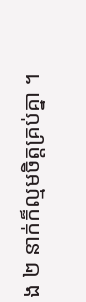ង ២ នាក់ក៏ល្មមចិត្តគ្រប់គ្នា ។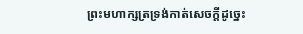ព្រះមហាក្សត្រទ្រង់កាត់សេចក្ដីដូច្នេះ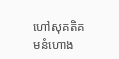ហៅសុគតិគមនំហោង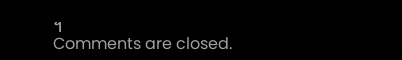។
Comments are closed.